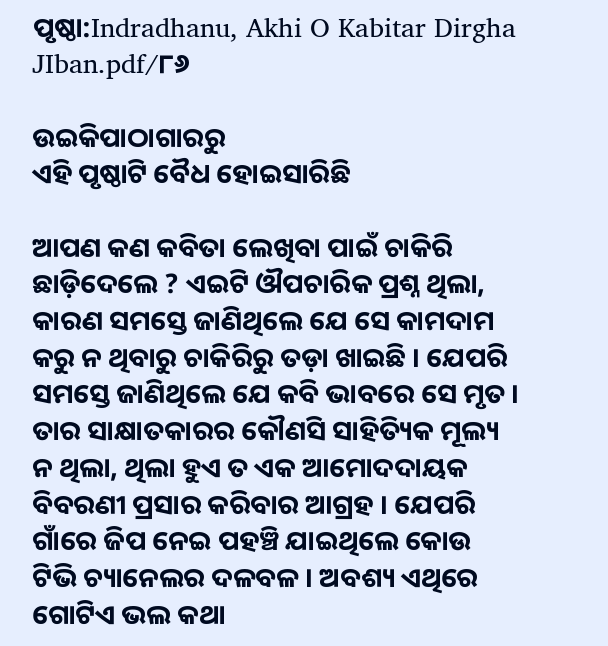ପୃଷ୍ଠା:Indradhanu, Akhi O Kabitar Dirgha JIban.pdf/୮୬

ଉଇକିପାଠାଗାର‌ରୁ
ଏହି ପୃଷ୍ଠାଟି ବୈଧ ହୋଇସାରିଛି

ଆପଣ କଣ କବିତା ଲେଖିବା ପାଇଁ ଚାକିରି ଛାଡ଼ିଦେଲେ ? ଏଇଟି ଔପଚାରିକ ପ୍ରଶ୍ନ ଥିଲା, କାରଣ ସମସ୍ତେ ଜାଣିଥିଲେ ଯେ ସେ କାମଦାମ କରୁ ନ ଥିବାରୁ ଚାକିରିରୁ ତଡ଼ା ଖାଇଛି । ଯେପରି ସମସ୍ତେ ଜାଣିଥିଲେ ଯେ କବି ଭାବରେ ସେ ମୃତ । ତାର ସାକ୍ଷାତକାରର କୌଣସି ସାହିତ୍ୟିକ ମୂଲ୍ୟ ନ ଥିଲା, ଥିଲା ହୁଏ ତ ଏକ ଆମୋଦଦାୟକ ବିବରଣୀ ପ୍ରସାର କରିବାର ଆଗ୍ରହ । ଯେପରି ଗାଁରେ ଜିପ ନେଇ ପହଞ୍ଚି ଯାଇଥିଲେ କୋଉ ଟିଭି ଚ୍ୟାନେଲର ଦଳବଳ । ଅବଶ୍ୟ ଏଥିରେ ଗୋଟିଏ ଭଲ କଥା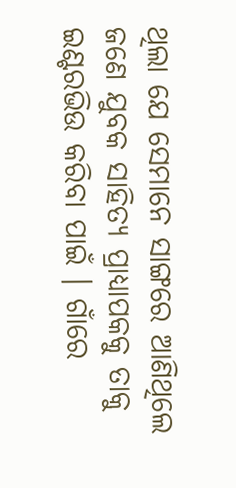ଥିଲା ଯେ ସେମାନେ ସାଙ୍ଗରେ ଆଣିଥିଲେ ଜଣେ ଯୁବକ ସାହିତ୍ୟ ପ୍ରାଧ୍ୟାପକକୁ ତାକୁ ଇଣ୍ଟରଭିଉ କରିବା ପାଇଁ । ଗାଁରେ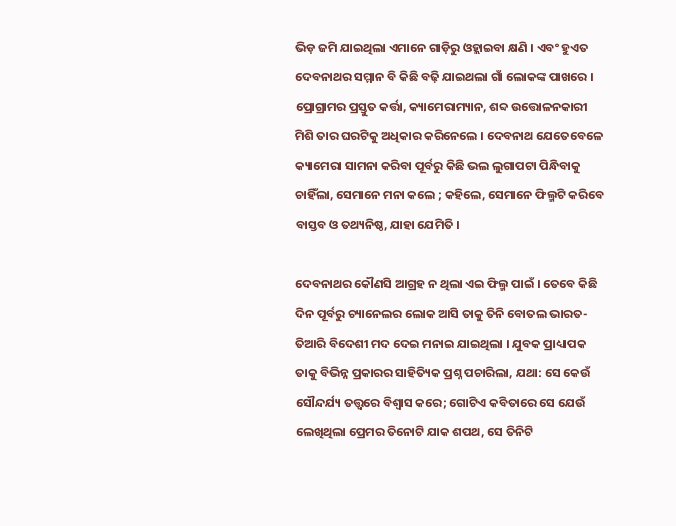ଭିଡ଼ ଜମି ଯାଇଥିଲା ଏମାନେ ଗାଡ଼ିରୁ ଓହ୍ଲାଇବା କ୍ଷଣି । ଏବଂ ହୁଏତ ଦେବନାଥର ସମ୍ମାନ ବି କିଛି ବଢ଼ି ଯାଇଥଲା ଗାଁ ଲୋକଙ୍କ ପାଖରେ । ପ୍ରୋଗ୍ରାମର ପ୍ରସ୍ତୁତ କର୍ତ୍ତା, କ୍ୟାମେରାମ୍ୟାନ, ଶବ୍ଦ ଉତ୍ତୋଳନକାରୀ ମିଶି ତାର ଘରଟିକୁ ଅଧିକାର କରିନେଲେ । ଦେବନାଥ ଯେତେବେଳେ କ୍ୟାମେରା ସାମନା କରିବା ପୂର୍ବରୁ କିଛି ଭଲ ଲୁଗାପଟା ପିନ୍ଧିବାକୁ ଚାହିଁଲା, ସେମାନେ ମନା କଲେ ; କହିଲେ, ସେମାନେ ଫିଲ୍ମଟି କରିବେ ବାସ୍ତବ ଓ ତଥ୍ୟନିଷ୍ଠ, ଯାହା ଯେମିତି ।

ଦେବନାଥର କୌଣସି ଆଗ୍ରହ ନ ଥିଲା ଏଇ ଫିଲ୍ମ ପାଇଁ । ତେବେ କିଛି ଦିନ ପୂର୍ବରୁ ଚ୍ୟାନେଲର ଲୋକ ଆସି ତାକୁ ତିନି ବୋତଲ ଭାରତ-ତିଆରି ବିଦେଶୀ ମଦ ଦେଇ ମନାଇ ଯାଇଥିଲା । ଯୁବକ ପ୍ରାଧ୍ୟାପକ ତାକୁ ବିଭିନ୍ନ ପ୍ରକାରର ସାହିତ୍ୟିକ ପ୍ରଶ୍ନ ପଚାରିଲା, ଯଥା: ସେ କେଉଁ ସୌନ୍ଦର୍ଯ୍ୟ ତ‌ତ୍ତ୍ୱରେ ବିଶ୍ୱାସ କରେ; ଗୋଟିଏ କବିତାରେ ସେ ଯେଉଁ ଲେଖିଥିଲା ପ୍ରେମର ତିନୋଟି ଯାକ ଶପଥ, ସେ ତିନିଟି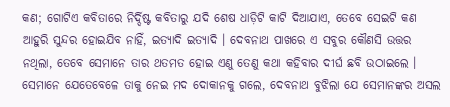କଣ; ଗୋଟିଏ କବିତାରେ ନିର୍ଦ୍ଦିଷ୍ଟ କବିତାରୁ ଯଦି ଶେଷ ଧାଡ଼ିଟି କାଟି ଦିଆଯାଏ, ତେବେ ସେଇଟି କଣ ଆହୁରି ସୁନ୍ଦର ହୋଇଯିବ ନାହିଁ, ଇତ୍ୟାଦି ଇତ୍ୟାଦି । ଦେବନାଥ ପାଖରେ ଏ ସବୁର କୌଣସି ଉତ୍ତର ନଥିଲା, ତେବେ ସେମାନେ ତାର ଥତମତ ହୋଇ ଏଣୁ ତେଣୁ କଥା କହିବାର ଦୀର୍ଘ ଛବି ଉଠାଇଲେ । ସେମାନେ ଯେତେବେଳେ ତାକୁ ନେଇ ମଦ ଦୋକାନକୁ ଗଲେ, ଦେବନାଥ ବୁଝିଲା ଯେ ସେମାନଙ୍କର ଅସଲ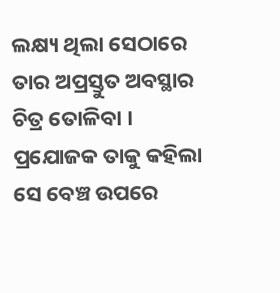ଲକ୍ଷ୍ୟ ଥିଲା ସେଠାରେ ତାର ଅପ୍ରସ୍ତୁତ ଅବସ୍ଥାର ଚିତ୍ର ତୋଳିବା । ପ୍ରଯୋଜକ ତାକୁ କହିଲା ସେ ବେଞ୍ଚ ଉପରେ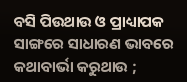ବସି ପିଉଥାଉ ଓ ପ୍ରାଧ୍ୟାପକ ସାଙ୍ଗରେ ସାଧାରଣ ଭାବରେ କଥାବାର୍ଭା କରୁଥାଉ ;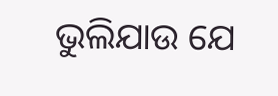ଭୁଲିଯାଉ ଯେ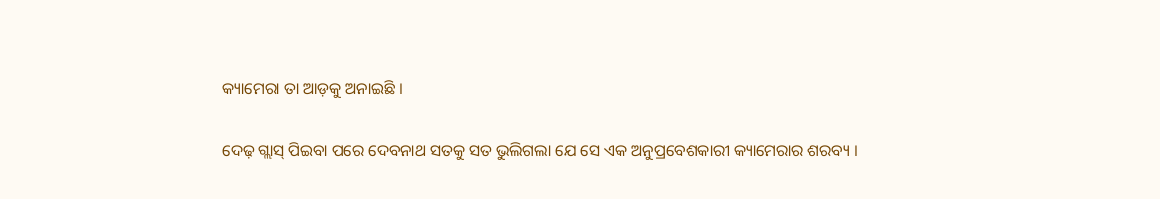କ୍ୟାମେରା ତା ଆଡ଼କୁ ଅନାଇଛି ।

ଦେଢ଼ ଗ୍ଲାସ୍ ପିଇବା ପରେ ଦେବନାଥ ସତକୁ ସତ ଭୁଲିଗଲା ଯେ ସେ ଏକ ଅନୁପ୍ରବେଶକାରୀ କ୍ୟାମେରାର ଶରବ୍ୟ ।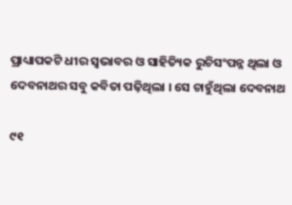ପ୍ରାଧ୍ୟାପକଟି ଧୀର ସ୍ୱଭାବର ଓ ସାହିତ୍ୟିକ ରୁଚିସଂପନ୍ନ ଥିଲା ଓ ଦେବନାଥର ସବୁ କବିତା ପଢ଼ିଥିଲା । ସେ ଚାହୁଁଥିଲା ଦେବନାଥ

୯୧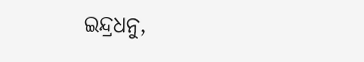ଇନ୍ଦ୍ରଧନୁ,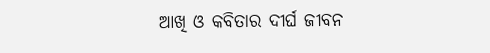ଆଖି ଓ କବିତାର ଦୀର୍ଘ ଜୀବନ